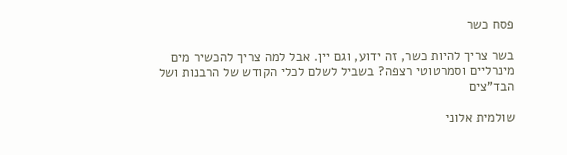פסח כשר

בשר צריך להיות כשר, זה ידוע, וגם יין. אבל למה צריך להכשיר מים מינרליים וסמרטוטי רצפה? בשביל לשלם לכלי הקודש של הרבנות ושל הבד"צים

שולמית אלוני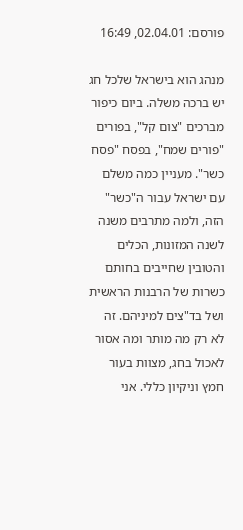פורסם: 02.04.01, 16:49

מנהג הוא בישראל שלכל חג יש ברכה משלה. ביום כיפור מברכים "צום קל", בפורים "פורים שמח", בפסח "פסח כשר". מעניין כמה משלם עם ישראל עבור ה"כשר" הזה, ולמה מתרבים משנה לשנה המזונות, הכלים והטובין שחייבים בחותם כשרות של הרבנות הראשית ושל בד"צים למיניהם. זה לא רק מה מותר ומה אסור לאכול בחג, מצוות בעור חמץ וניקיון כללי. אני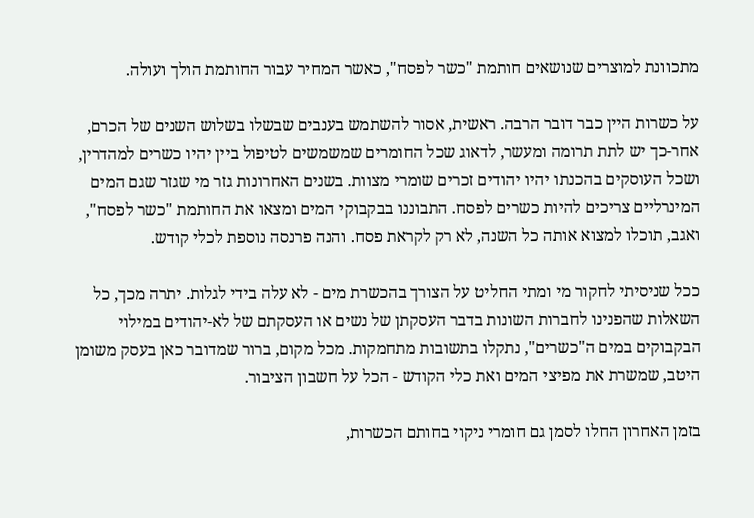מתכוונת למוצרים שנושאים חותמת "כשר לפסח", כאשר המחיר עבור החותמת הולך ועולה.

על כשרות היין כבר דובר הרבה. ראשית, אסור להשתמש בענבים שבשלו בשלוש השנים של הכרם, אחר-כך יש לתת תרומה ומעשר, לדאוג שכל החומרים שמשמשים לטיפול ביין יהיו כשרים למהדרין, ושכל העוסקים בהכנתו יהיו יהודים זכרים שומרי מצוות. בשנים האחרונות גזר מי שגזר שגם המים המינרליים צריכים להיות כשרים לפסח. התבוננו בבקבוקי המים ומצאו את החותמת "כשר לפסח", ואגב, תוכלו למצוא אותה כל השנה, לא רק לקראת פסח. והנה פרנסה נוספת לכלי קודש.

ככל שניסיתי לחקור מי ומתי החליט על הצורך בהכשרת מים - לא עלה בידי לגלות. יתרה מכך, כל השאלות שהפנינו לחברות השונות בדבר העסקתן של נשים או העסקתם של לא-יהודים במילוי הבקבוקים במים ה"כשרים", נתקלו בתשובות מתחמקות. מכל מקום, ברור שמדובר כאן בעסק משומן היטב, שמשרת את מפיצי המים ואת כלי הקודש - הכל על חשבון הציבור.

בזמן האחרון החלו לסמן גם חומרי ניקוי בחותם הכשרות,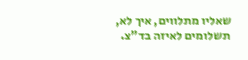שאליו מתלווים, איך לא, תשלומים לאיזה בד"צ.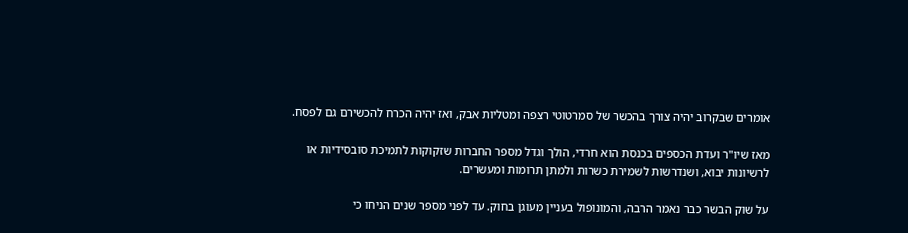אומרים שבקרוב יהיה צורך בהכשר של סמרטוטי רצפה ומטליות אבק, ואז יהיה הכרח להכשירם גם לפסח.

מאז שיו"ר ועדת הכספים בכנסת הוא חרדי, הולך וגדל מספר החברות שזקוקות לתמיכת סובסידיות או לרשיונות יבוא, ושנדרשות לשמירת כשרות ולמתן תרומות ומעשרים.

על שוק הבשר כבר נאמר הרבה, והמונופול בעניין מעוגן בחוק. עד לפני מספר שנים הניחו כי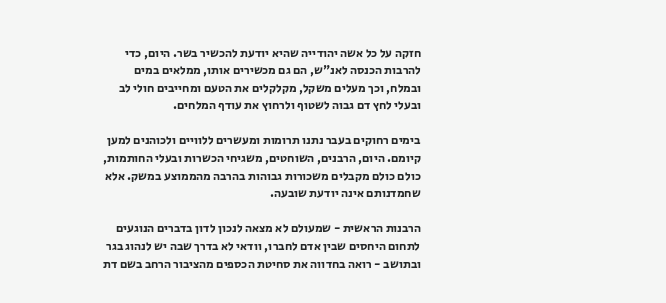חזקה על כל אשה יהודייה שהיא יודעת להכשיר בשר. היום, כדי להרבות הכנסה לאנ"ש, הם גם מכשירים אותו, ממלאים במים ובמלח, וכך מעלים משקל, מקלקלים את הטעם ומחייבים חולי לב ובעלי לחץ דם גבוה לשטוף ולרחוץ את עודף המלחים.

בימים רחוקים בעבר נתנו תרומות ומעשרים ללוויים ולכוהנים למען קיומם. היום, הרבנים, השוחטים, משגיחי הכשרות ובעלי החותמות, כולם כולם מקבלים משכורות גבוהות בהרבה מהממוצע במשק. אלא שחמדנותם אינה יודעת שובעה.

הרבנות הראשית - שמעולם לא מצאה לנכון לדון בדברים הנוגעים לתחום היחסים שבין אדם לחברו, וודאי לא בדרך שבה יש לנהוג בגר ובתושב - רואה בחדווה את סחיטת הכספים מהציבור הרחב בשם דת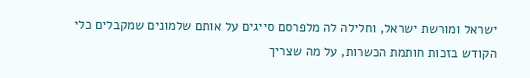ישראל ומורשת ישראל, וחלילה לה מלפרסם סייגים על אותם שלמונים שמקבלים כלי הקודש בזכות חותמת הכשרות, על מה שצריך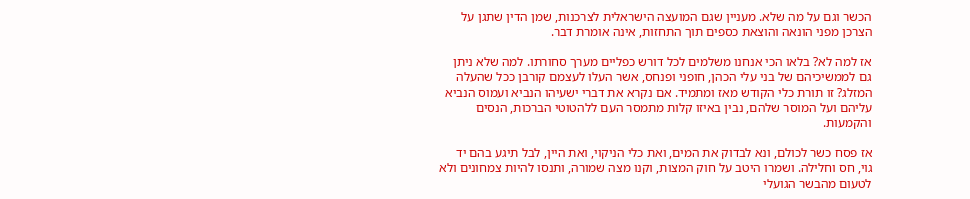הכשר וגם על מה שלא. מעניין שגם המועצה הישראלית לצרכנות, שמן הדין שתגן על הצרכן מפני הונאה והוצאת כספים תוך התחזות, אינה אומרת דבר.

אז למה לא? בלאו הכי אנחנו משלמים לכל דורש כפליים מערך סחורתו. למה שלא ניתן גם לממשיכיהם של בני עלי הכהן, חופני ופנחס, אשר העלו לעצמם קורבן ככל שהעלה המזלג? זו תורת כלי הקודש מאז ומתמיד. אם נקרא את דברי ישעיהו הנביא ועמוס הנביא עליהם ועל המוסר שלהם, נבין באיזו קלות מתמסר העם ללהטוטי הברכות, הנסים והקמעות.

אז פסח כשר לכולם, ונא לבדוק את המים, ואת כלי הניקוי, ואת היין, לבל תיגע בהם יד גוי, חס וחלילה. ושמרו היטב על חוק המצות, וקנו מצה שמורה, ותנסו להיות צמחונים ולא לטעום מהבשר הגועלי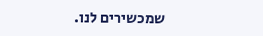שמכשירים לנו.